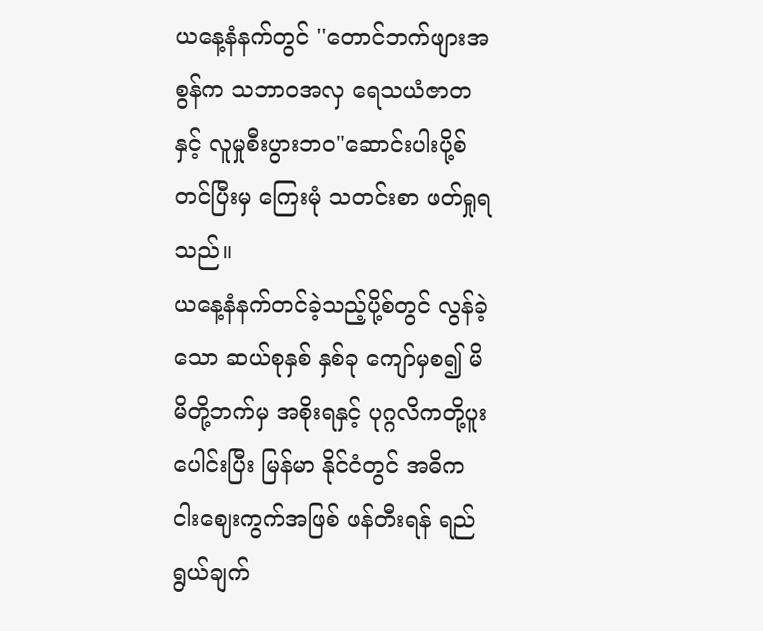ယနေ့နံနက်တွင် ''တောင်ဘက်ဖျားအစွန်က သဘာဝအလှ ရေသယံဇာတနှင့် လူမှုစီးပွားဘဝ"ဆောင်းပါးပို့စ်တင်ပြီးမှ ကြေးမုံ သတင်းစာ ဖတ်ရှုရသည်။
ယနေ့နံနက်တင်ခဲ့သည့်ပို့စ်တွင် လွန်ခဲ့သော ဆယ်စုနှစ် နှစ်ခု ကျော်မှစ၍ မိမိတို့ဘက်မှ အစိုးရနှင့် ပုဂ္ဂလိကတို့ပူးပေါင်းပြီး မြန်မာ နိုင်ငံတွင် အဓိက ငါးဈေးကွက်အဖြစ် ဖန်တီးရန် ရည်ရွယ်ချက်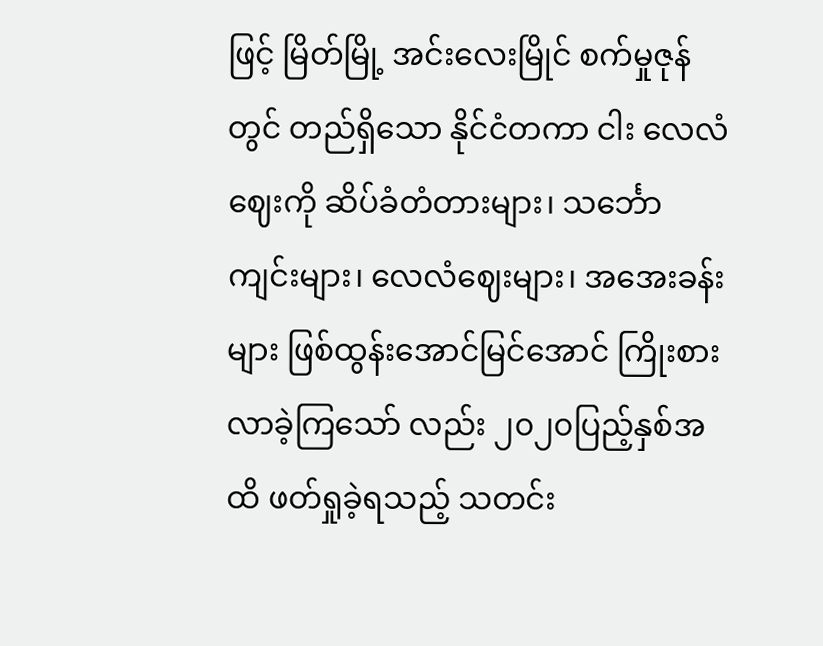ဖြင့် မြိတ်မြို့ အင်းလေးမြိုင် စက်မှုဇုန်တွင် တည်ရှိသော နိုင်ငံတကာ ငါး လေလံဈေးကို ဆိပ်ခံတံတားများ၊ သင်္ဘောကျင်းများ၊ လေလံဈေးများ၊ အအေးခန်းများ ဖြစ်ထွန်းအောင်မြင်အောင် ကြိုးစားလာခဲ့ကြသော် လည်း ၂၀၂၀ပြည့်နှစ်အထိ ဖတ်ရှုခဲ့ရသည့် သတင်း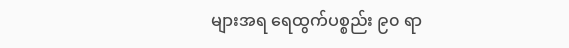များအရ ရေထွက်ပစ္စည်း ၉၀ ရာ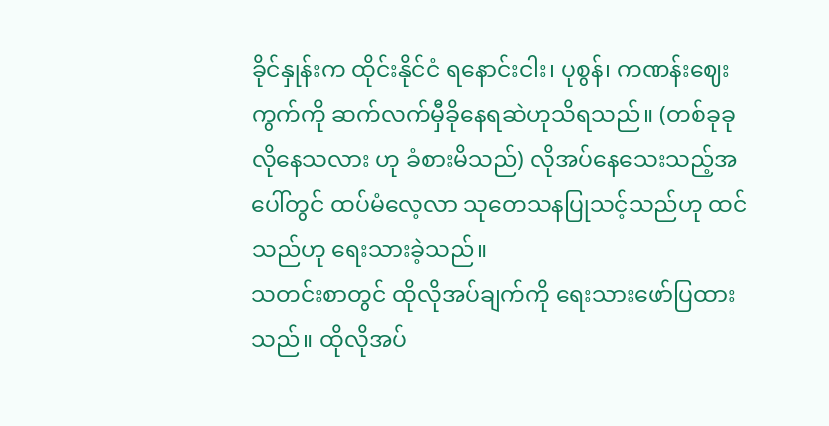ခိုင်နှုန်းက ထိုင်းနိုင်ငံ ရနောင်းငါး၊ ပုစွန်၊ ကဏန်းဈေး ကွက်ကို ဆက်လက်မှီခိုနေရဆဲဟုသိရသည်။ (တစ်ခုခုလိုနေသလား ဟု ခံစားမိသည်) လိုအပ်နေသေးသည့်အပေါ်တွင် ထပ်မံလေ့လာ သုတေသနပြုသင့်သည်ဟု ထင်သည်ဟု ရေးသားခဲ့သည်။
သတင်းစာတွင် ထိုလိုအပ်ချက်ကို ရေးသားဖော်ပြထားသည်။ ထိုလိုအပ်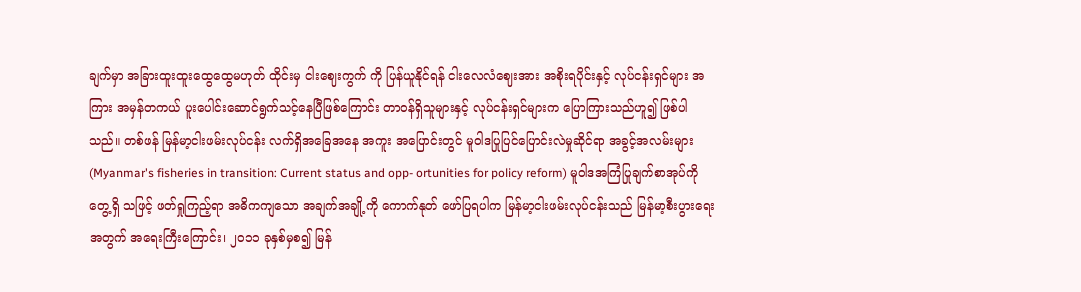ချက်မှာ အခြားထူးထူးထွေထွေမဟုတ် ထိုင်းမှ ငါးဈေးကွက် ကို ပြန်ယူနိုင်ရန် ငါးလေလံဈေးအား အစိုးရပိုင်းနှင့် လုပ်ငန်းရှင်များ အကြား အမှန်တကယ် ပူးပေါင်းဆောင်ရွက်သင့်နေပြီဖြစ်ကြောင်း တာဝန်ရှိသူများနှင့် လုပ်ငန်းရှင်များက ပြောကြားသည်ဟူ၍ ဖြစ်ပါ သည်။ တစ်ဖန် မြန်မာ့ငါးဖမ်းလုပ်ငန်း လက်ရှိအခြေအနေ အကူး အပြောင်းတွင် မူဝါဒပြုပြင်ပြောင်းလဲမှုဆိုင်ရာ အခွင့်အလမ်းများ (Myanmar's fisheries in transition: Current status and opp- ortunities for policy reform) မူဝါဒအကြံပြုချက်စာအုပ်ကို တွေ့ရှိ သဖြင့် ဖတ်ရှုကြည့်ရာ အဓိကကျသော အချက်အချို့ကို ကောက်နုတ် ဖော်ပြရပါက မြန်မာ့ငါးဖမ်းလုပ်ငန်းသည် မြန်မာ့စီးပွားရေးအတွက် အရေးကြီးကြောင်း၊ ၂၀၁၁ ခုနှစ်မှစ၍ မြန်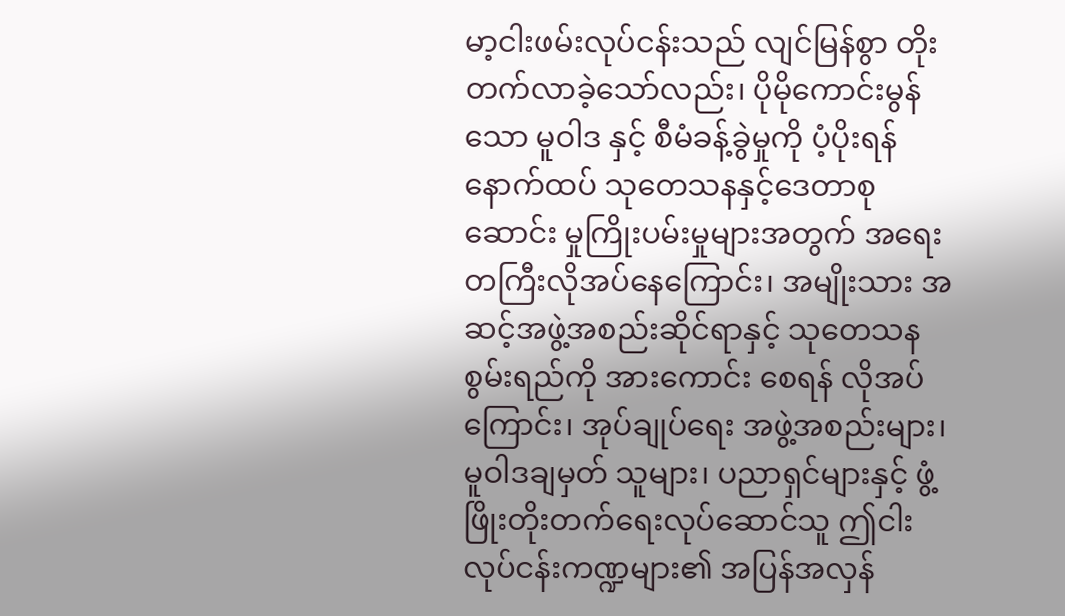မာ့ငါးဖမ်းလုပ်ငန်းသည် လျင်မြန်စွာ တိုးတက်လာခဲ့သော်လည်း၊ ပိုမိုကောင်းမွန်သော မူဝါဒ နှင့် စီမံခန့်ခွဲမှုကို ပံ့ပိုးရန် နောက်ထပ် သုတေသနနှင့်ဒေတာစုဆောင်း မှုကြိုးပမ်းမှုများအတွက် အရေးတကြီးလိုအပ်နေကြောင်း၊ အမျိုးသား အဆင့်အဖွဲ့အစည်းဆိုင်ရာနှင့် သုတေသနစွမ်းရည်ကို အားကောင်း စေရန် လိုအပ်ကြောင်း၊ အုပ်ချုပ်ရေး အဖွဲ့အစည်းများ၊ မူဝါဒချမှတ် သူများ၊ ပညာရှင်များနှင့် ဖွံ့ဖြိုးတိုးတက်ရေးလုပ်ဆောင်သူ ဤငါး လုပ်ငန်းကဏ္ဍများ၏ အပြန်အလှန်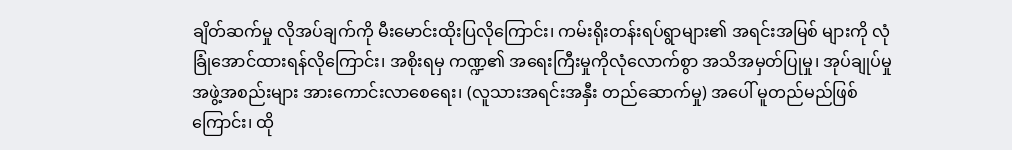ချိတ်ဆက်မှု လိုအပ်ချက်ကို မီးမောင်းထိုးပြလိုကြောင်း၊ ကမ်းရိုးတန်းရပ်ရွာများ၏ အရင်းအမြစ် များကို လုံခြုံအောင်ထားရန်လိုကြောင်း၊ အစိုးရမှ ကဏ္ဍ၏ အရေးကြီးမှုကိုလုံလောက်စွာ အသိအမှတ်ပြုမှု၊ အုပ်ချုပ်မှုအဖွဲ့အစည်းများ အားကောင်းလာစေရေး၊ (လူသားအရင်းအနှီး တည်ဆောက်မှု) အပေါ် မူတည်မည်ဖြစ်ကြောင်း၊ ထို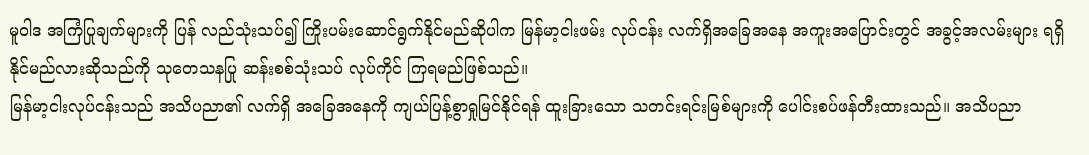မူဝါဒ အကြံပြုချက်များကို ပြန် လည်သုံးသပ်၍ ကြိုးပမ်းဆောင်ရွက်နိုင်မည်ဆိုပါက မြန်မာ့ငါးဖမ်း လုပ်ငန်း လက်ရှိအခြေအနေ အကူးအပြောင်းတွင် အခွင့်အလမ်းများ ရရှိနိုင်မည်လားဆိုသည်ကို သုတေသနပြု ဆန်းစစ်သုံးသပ် လုပ်ကိုင် ကြရမည်ဖြစ်သည်။
မြန်မာ့ငါးလုပ်ငန်းသည် အသိပညာ၏ လက်ရှိ အခြေအနေကို ကျယ်ပြန့်စွာရှုမြင်နိုင်ရန် ထူးခြားသော သတင်းရင်းမြစ်များကို ပေါင်းစပ်ဖန်တီးထားသည်။ အသိပညာ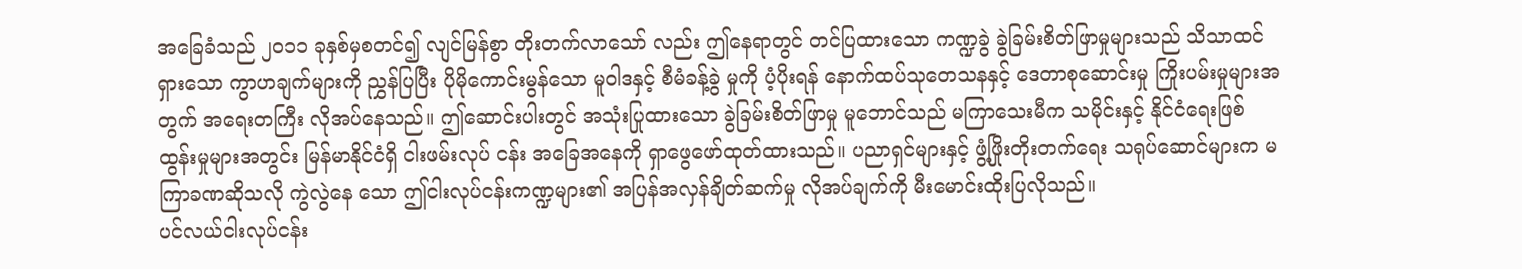အခြေခံသည် ၂၀၁၁ ခုနှစ်မှစတင်၍ လျင်မြန်စွာ တိုးတက်လာသော် လည်း ဤနေရာတွင် တင်ပြထားသော ကဏ္ဍခွဲ ခွဲခြမ်းစိတ်ဖြာမှုများသည် သိသာထင်ရှားသော ကွာဟချက်များကို ညွှန်ပြပြီး ပိုမိုကောင်းမွန်သော မူဝါဒနှင့် စီမံခန့်ခွဲ မှုကို ပံ့ပိုးရန် နောက်ထပ်သုတေသနနှင့် ဒေတာစုဆောင်းမှု ကြိုးပမ်းမှုများအတွက် အရေးတကြီး လိုအပ်နေသည်။ ဤဆောင်းပါးတွင် အသုံးပြုထားသော ခွဲခြမ်းစိတ်ဖြာမှု မူဘောင်သည် မကြာသေးမီက သမိုင်းနှင့် နိုင်ငံရေးဖြစ်ထွန်းမှုများအတွင်း မြန်မာနိုင်ငံရှိ ငါးဖမ်းလုပ် ငန်း အခြေအနေကို ရှာဖွေဖော်ထုတ်ထားသည်။ ပညာရှင်များနှင့် ဖွံ့ဖြိုးတိုးတက်ရေး သရုပ်ဆောင်များက မကြာခဏဆိုသလို ကွဲလွဲနေ သော ဤငါးလုပ်ငန်းကဏ္ဍများ၏ အပြန်အလှန်ချိတ်ဆက်မှု လိုအပ်ချက်ကို မီးမောင်းထိုးပြလိုသည်။
ပင်လယ်ငါးလုပ်ငန်း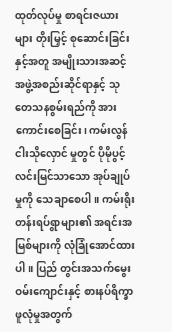ထုတ်လုပ်မှု စာရင်းဇယားများ တိုးမြှင့် စုဆောင်းခြင်းနှင့်အတူ အမျိုးသားအဆင့် အဖွဲ့အစည်းဆိုင်ရာနှင့် သုတေသနစွမ်းရည်ကို အားကောင်းစေခြင်း၊ ကမ်းလွန်ငါးသိုလှောင် မှုတွင် ပိုမိုပွင့်လင်းမြင်သာသော အုပ်ချုပ်မှုကို သေချာစေပါ။ ကမ်းရိုး တန်းရပ်ရွာများ၏ အရင်းအမြစ်များကို လုံခြုံအောင်ထားပါ။ ပြည် တွင်းအသက်မွေးဝမ်းကျောင်းနှင့် စားနပ်ရိက္ခာဖူလုံမှုအတွက်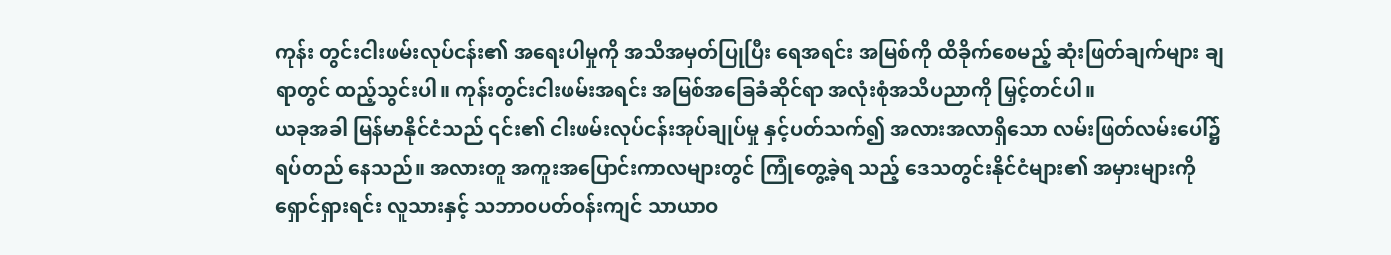ကုန်း တွင်းငါးဖမ်းလုပ်ငန်း၏ အရေးပါမှုကို အသိအမှတ်ပြုပြီး ရေအရင်း အမြစ်ကို ထိခိုက်စေမည့် ဆုံးဖြတ်ချက်များ ချရာတွင် ထည့်သွင်းပါ။ ကုန်းတွင်းငါးဖမ်းအရင်း အမြစ်အခြေခံဆိုင်ရာ အလုံးစုံအသိပညာကို မြှင့်တင်ပါ။
ယခုအခါ မြန်မာနိုင်ငံသည် ၎င်း၏ ငါးဖမ်းလုပ်ငန်းအုပ်ချုပ်မှု နှင့်ပတ်သက်၍ အလားအလာရှိသော လမ်းဖြတ်လမ်းပေါ်၌ရပ်တည် နေသည်။ အလားတူ အကူးအပြောင်းကာလများတွင် ကြုံတွေ့ခဲ့ရ သည့် ဒေသတွင်းနိုင်ငံများ၏ အမှားများကို ရှောင်ရှားရင်း လူသားနှင့် သဘာဝပတ်ဝန်းကျင် သာယာဝ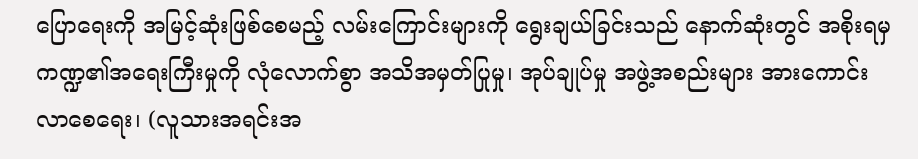ပြောရေးကို အမြင့်ဆုံးဖြစ်စေမည့် လမ်းကြောင်းများကို ရွေးချယ်ခြင်းသည် နောက်ဆုံးတွင် အစိုးရမှ ကဏ္ဍ၏အရေးကြီးမှုကို လုံလောက်စွာ အသိအမှတ်ပြုမှု၊ အုပ်ချုပ်မှု အဖွဲ့အစည်းများ အားကောင်းလာစေရေး၊ (လူသားအရင်းအ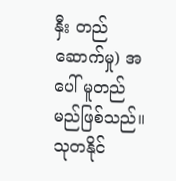နှီး တည်ဆောက်မှု) အပေါ် မူတည်မည်ဖြစ်သည်။
သုတနိုင်